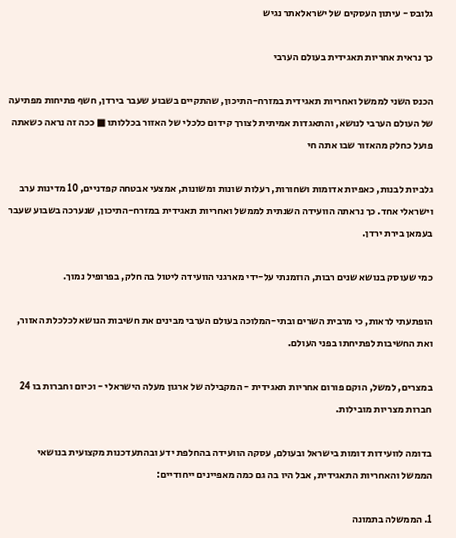גלובס - עיתון העסקים של ישראלאתר נגיש

כך נראית אחריות תאגידית בעולם הערבי

הכנס השני לממשל ואחריות תאגידית במזרח-התיכון, שהתקיים בשבוע שעבר בירדן, חשף פתיחות מפתיעה של העולם הערבי לנושא, והתאגדות אמיתית לצורך קידום כלכלי של האזור בכללותו ■ ככה זה נראה כשאתה פועל כחלק מהאזור שבו אתה חי

גלביות לבנות, כאפיות אדומות ושחורות, רעלות שונות ומשונות, אמצעי אבטחה קפדניים, 10 מדינות ערב וישראלי אחד. כך נראתה הוועידה השנתית לממשל ואחריות תאגידית במזרח-התיכון, שנערכה בשבוע שעבר בעמאן בירת ירדן.

כמי שעוסק בנושא שנים רבות, הוזמנתי על-ידי מארגני הוועידה ליטול בה חלק, בפרופיל נמוך.

הופתעתי לראות, כי מרבית השרים ובתי-המלוכה בעולם הערבי מבינים את חשיבות הנושא לכלכלת האזור, ואת החשיבות לפתיחתו בפני העולם.

במצרים, למשל, הוקם פורום אחריות תאגידית - המקבילה של ארגון מעלה הישראלי - וכיום וחברות בו 24 חברות מצריות מובילות.

בדומה לוועידות דומות בישראל ובעולם, עסקה הוועידה בהחלפת ידע ובהתעדכנות מקצועית בנושאי הממשל והאחריות התאגידית, אבל היו בה גם כמה מאפיינים ייחודיים:

1. הממשלה בתמונה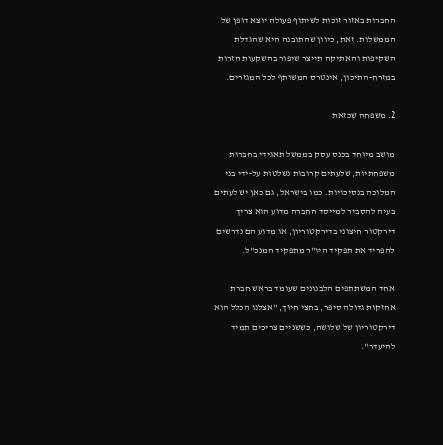החברות באזור זוכות לשיתוף פעולה יוצא דופן של הממשלות. זאת, כיוון שהתובנה היא שהגדלת השקיפות והאתיקה תייצר שיפור בהשקעות הזרות במזרח-התיכון, אינטרס המשותף לכל המגזרים.

2. משפחה שכזאת

מושב מיוחד בכנס עסק בממשל תאגידי בחברות משפחתיות, שלעתים קרובות נשלטות על-ידי בני המלוכה בנסיכויות. כמו בישראל, גם כאן יש לעתים בעיה להסביר למייסד החברה מדוע הוא צריך דירקטור חיצוני בדירקטוריון, או מדוע הם נדרשים להפריד את תפקיד היו"ר מתפקיד המנכ"ל.

אחד המשתתפים הלבנונים שעומד בראש חברת אחזקות גדולה סיפר, בחצי חיוך, "אצלנו הכלל הוא דירקטוריון של שלושה, כששניים צריכים תמיד להיעדר".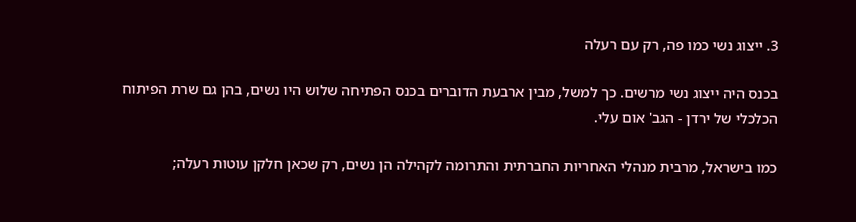3. ייצוג נשי כמו פה, רק עם רעלה

בכנס היה ייצוג נשי מרשים. כך למשל, מבין ארבעת הדוברים בכנס הפתיחה שלוש היו נשים, בהן גם שרת הפיתוח הכלכלי של ירדן - הגב' אום עלי.

כמו בישראל, מרבית מנהלי האחריות החברתית והתרומה לקהילה הן נשים, רק שכאן חלקן עוטות רעלה;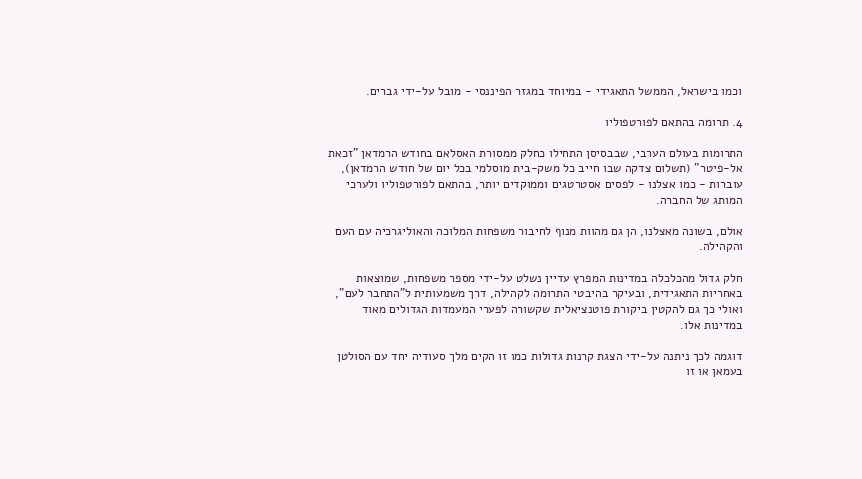וכמו בישראל, הממשל התאגידי - במיוחד במגזר הפיננסי - מובל על-ידי גברים.

4. תרומה בהתאם לפורטפוליו

התרומות בעולם הערבי, שבבסיסן התחילו כחלק ממסורת האסלאם בחודש הרמדאן "זכאת אל-פיטר" (תשלום צדקה שבו חייב כל משק-בית מוסלמי בכל יום של חודש הרמדאן), עוברות - כמו אצלנו - לפסים אסטרטגים וממוקדים יותר, בהתאם לפורטפוליו ולערכי המותג של החברה.

אולם, בשונה מאצלנו, הן גם מהוות מנוף לחיבור משפחות המלוכה והאוליגרכיה עם העם והקהילה.

חלק גדול מהכלכלה במדינות המפרץ עדיין נשלט על-ידי מספר משפחות, שמוצאות באחריות התאגידית, ובעיקר בהיבטי התרומה לקהילה, דרך משמעותית ל"התחבר לעם", ואולי כך גם להקטין ביקורת פוטנציאלית שקשורה לפערי המעמדות הגדולים מאוד במדינות אלו.

דוגמה לכך ניתנה על-ידי הצגת קרנות גדולות כמו זו הקים מלך סעודיה יחד עם הסולטן בעמאן או זו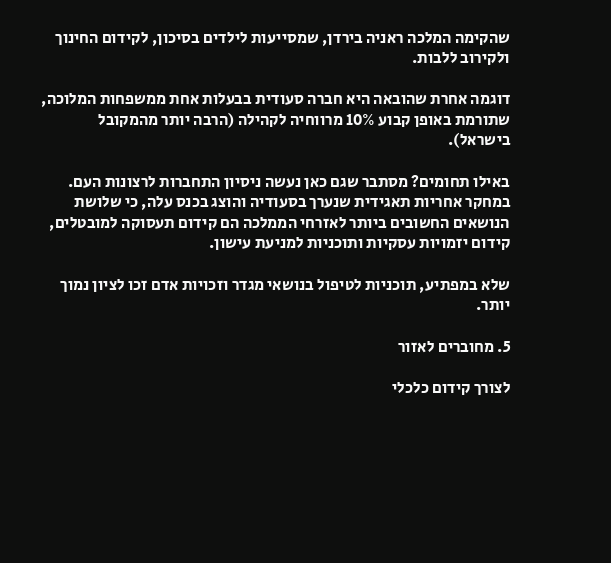שהקימה המלכה ראניה בירדן, שמסייעות לילדים בסיכון, לקידום החינוך ולקירוב ללבות.

דוגמה אחרת שהובאה היא חברה סעודית בבעלות אחת ממשפחות המלוכה, שתורמת באופן קבוע 10% מרווחיה לקהילה (הרבה יותר מהמקובל בישראל).

באילו תחומים? מסתבר שגם כאן נעשה ניסיון התחברות לרצונות העם. במחקר אחריות תאגידית שנערך בסעודיה והוצג בכנס עלה, כי שלושת הנושאים החשובים ביותר לאזרחי הממלכה הם קידום תעסוקה למובטלים, קידום יזמויות עסקיות ותוכניות למניעת עישון.

שלא במפתיע, תוכניות לטיפול בנושאי מגדר וזכויות אדם זכו לציון נמוך יותר.

5. מחוברים לאזור

לצורך קידום כלכלי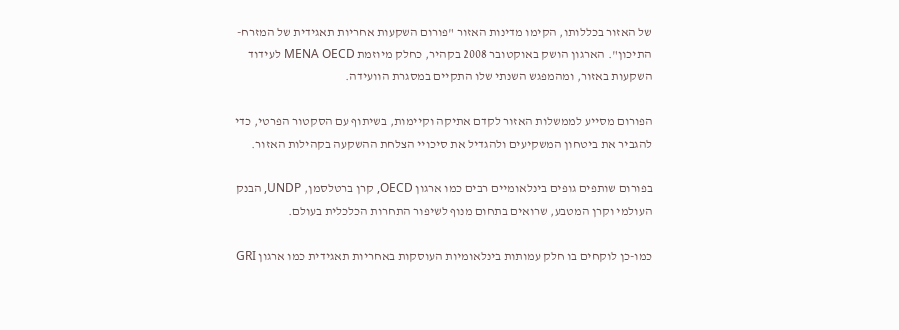של האזור בכללותו, הקימו מדינות האזור "פורום השקעות אחריות תאגידית של המזרח-התיכון". הארגון הושק באוקטובר 2008 בקהיר, כחלק מיוזמת MENA OECD לעידוד השקעות באזור, ומהמפגש השנתי שלו התקיים במסגרת הוועידה.

הפורום מסייע לממשלות האזור לקדם אתיקה וקיימות, בשיתוף עם הסקטור הפרטי, כדי להגביר את ביטחון המשקיעים ולהגדיל את סיכויי הצלחת ההשקעה בקהילות האזור.

בפורום שותפים גופים בינלאומיים רבים כמו ארגון OECD, קרן ברטלסמן, UNDP, הבנק העולמי וקרן המטבע, שרואים בתחום מנוף לשיפור התחרות הכלכלית בעולם.

כמו-כן לוקחים בו חלק עמותות בינלאומיות העוסקות באחריות תאגידית כמו ארגון GRI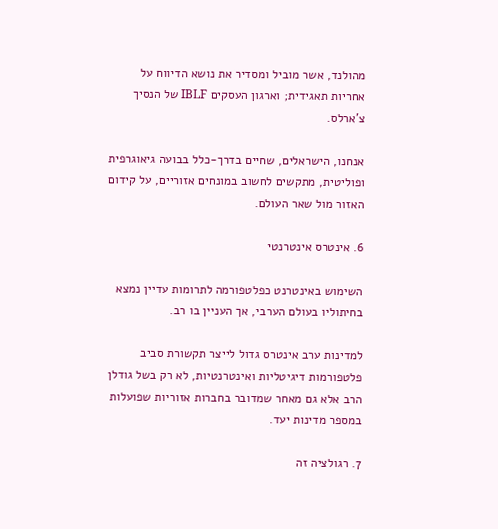מהולנד, אשר מוביל ומסדיר את נושא הדיווח על אחריות תאגידית; וארגון העסקים IBLF של הנסיך צ'ארלס.

אנחנו, הישראלים, שחיים בדרך-כלל בבועה גיאוגרפית ופוליטית, מתקשים לחשוב במונחים אזוריים, על קידום האזור מול שאר העולם.

6. אינטרס אינטרנטי

השימוש באינטרנט כפלטפורמה לתרומות עדיין נמצא בחיתוליו בעולם הערבי, אך העניין בו רב.

למדינות ערב אינטרס גדול לייצר תקשורת סביב פלטפורמות דיגיטליות ואינטרנטיות, לא רק בשל גודלן הרב אלא גם מאחר שמדובר בחברות אזוריות שפועלות במספר מדינות יעד.

7. רגולציה זה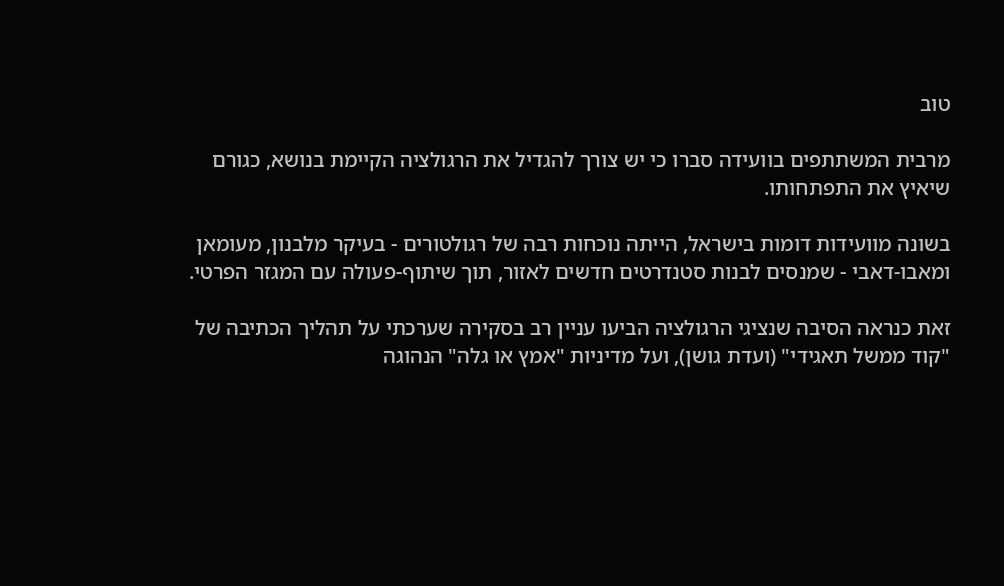טוב

מרבית המשתתפים בוועידה סברו כי יש צורך להגדיל את הרגולציה הקיימת בנושא, כגורם שיאיץ את התפתחותו.

בשונה מוועידות דומות בישראל, הייתה נוכחות רבה של רגולטורים - בעיקר מלבנון, מעומאן ומאבו-דאבי - שמנסים לבנות סטנדרטים חדשים לאזור, תוך שיתוף-פעולה עם המגזר הפרטי.

זאת כנראה הסיבה שנציגי הרגולציה הביעו עניין רב בסקירה שערכתי על תהליך הכתיבה של "קוד ממשל תאגידי" (ועדת גושן), ועל מדיניות "אמץ או גלה" הנהוגה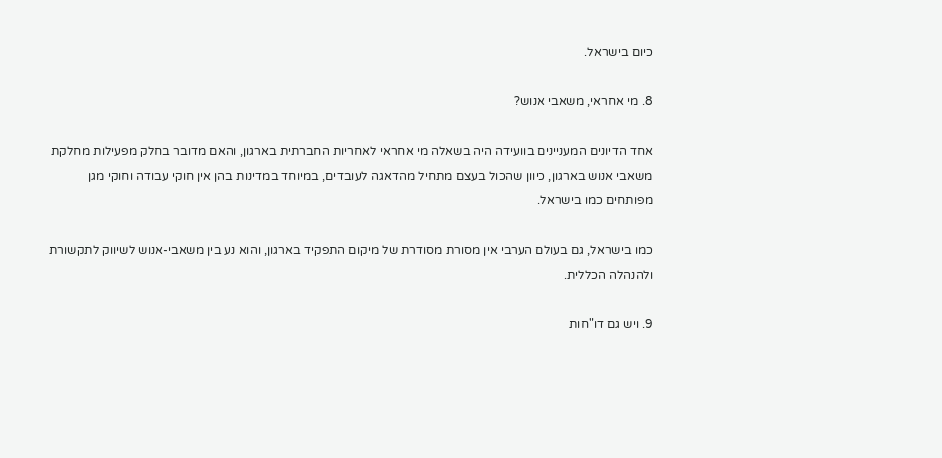כיום בישראל.

8. מי אחראי, משאבי אנוש?

אחד הדיונים המעניינים בוועידה היה בשאלה מי אחראי לאחריות החברתית בארגון, והאם מדובר בחלק מפעילות מחלקת משאבי אנוש בארגון, כיוון שהכול בעצם מתחיל מהדאגה לעובדים, במיוחד במדינות בהן אין חוקי עבודה וחוקי מגן מפותחים כמו בישראל.

כמו בישראל, גם בעולם הערבי אין מסורת מסודרת של מיקום התפקיד בארגון, והוא נע בין משאבי-אנוש לשיווק לתקשורת ולהנהלה הכללית.

9. ויש גם דו"חות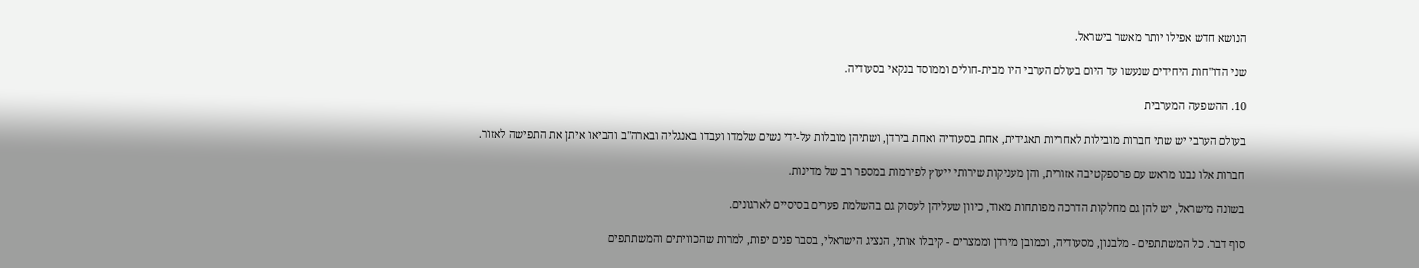הנושא חדש אפילו יותר מאשר בישראל.

שני הדו"חות היחידים שנעשו עד היום בעולם הערבי היו מבית-חולים וממוסד בנקאי בסעודיה.

10. ההשפעה המערבית

בעולם הערבי יש שתי חברות מובילות לאחריות תאגידית, אחת בסעודיה ואחת בירדן, ושתיהן מובלות על-ידי נשים שלמדו ועבדו באנגליה ובארה"ב והביאו איתן את התפישה לאזור.

חברות אלו נבנו מראש עם פרספקטיבה אזורית, והן מעניקות שירותי ייעוץ לפירמות במספר רב של מדינות.

בשונה מישראל, יש להן גם מחלקות הדרכה מפותחות מאוד, כיוון שעליהן לעסוק גם בהשלמת פערים בסיסיים לארגונים.

סוף דבר. כל המשתתפים - מלבנון, מסעודיה, וכמובן מירדן וממצרים - קיבלו אותי, הנציג הישראלי, בסבר פנים יפות, למרות שהכוויתים והמשתתפים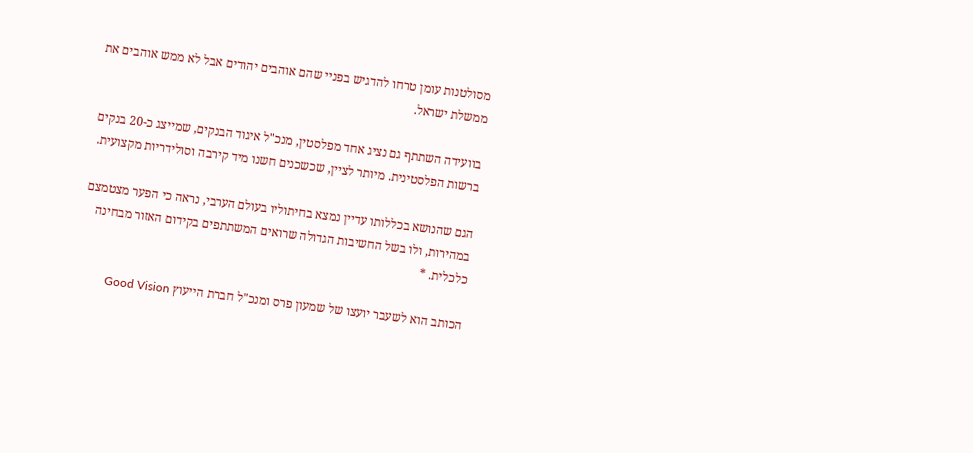מסולטנות עומן טרחו להדגיש בפניי שהם אוהבים יהודים אבל לא ממש אוהבים את ממשלת ישראל.

בוועידה השתתף גם נציג אחד מפלסטין, מנכ"ל איגוד הבנקים, שמייצג כ-20 בנקים ברשות הפלסטינית. מיותר לציין, שכשכנים חשנו מיד קירבה וסולידריות מקצועית.

הגם שהנושא בכללותו עדיין נמצא בחיתוליו בעולם הערבי, נראה כי הפער מצטמצם במהירות, ולו בשל החשיבות הגדולה שרואים המשתתפים בקידום האזור מבחינה כלכלית. *

הכותב הוא לשעבר יועצו של שמעון פרס ומנכ"ל חברת הייעוץ Good Vision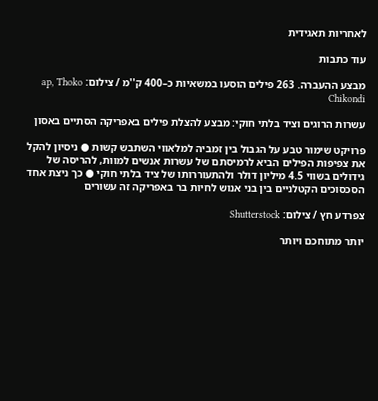לאחריות תאגידית

עוד כתבות

מבצע ההעברה. 263 פילים הוסעו במשאיות כ–400 ק''מ / צילום: ap, Thoko Chikondi

עשרות הרוגים וציד בלתי חוקי: מבצע להצלת פילים באפריקה הסתיים באסון

פרויקט שימור טבע על הגבול בין זמביה למלאווי השתבש קשות ● ניסיון להקל את צפיפות הפילים הביא לרמיסתם של עשרות אנשים למוות, להריסה של גידולים בשווי 4.5 מיליון דולר ולהתעוררותו של ציד בלתי חוקי ● כך ניצת אחד הסכסוכים הקטלניים בין בני אנוש לחיות בר באפריקה זה עשורים

צפרדע חץ / צילום: Shutterstock

יותר מתוחכם ויותר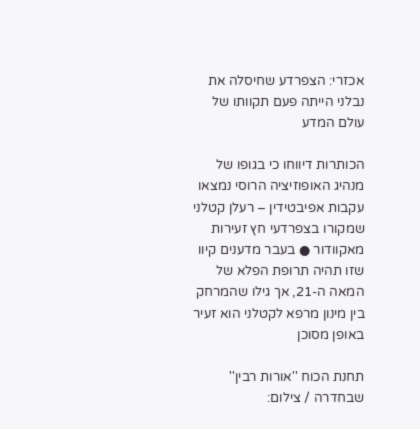אכזרי: הצפרדע שחיסלה את נבלני הייתה פעם תקוותו של עולם המדע

הכותרות דיווחו כי בגופו של מנהיג האופוזיציה הרוסי נמצאו עקבות אפיבטידין – רעלן קטלני שמקורו בצפרדעי חץ זעירות מאקוודור ● בעבר מדענים קיוו שזו תהיה תרופת הפלא של המאה ה-21, אך גילו שהמרחק בין מינון מרפא לקטלני הוא זעיר באופן מסוכן

תחנת הכוח ''אורות רבין'' שבחדרה / צילום: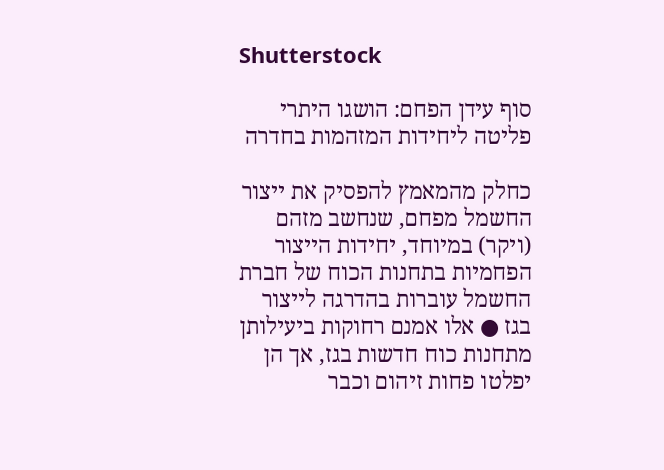Shutterstock

סוף עידן הפחם: הושגו היתרי פליטה ליחידות המזהמות בחדרה

כחלק מהמאמץ להפסיק את ייצור החשמל מפחם, שנחשב מזהם (ויקר) במיוחד, יחידות הייצור הפחמיות בתחנות הכוח של חברת החשמל עוברות בהדרגה לייצור בגז ● אלו אמנם רחוקות ביעילותן מתחנות כוח חדשות בגז, אך הן יפלטו פחות זיהום וכבר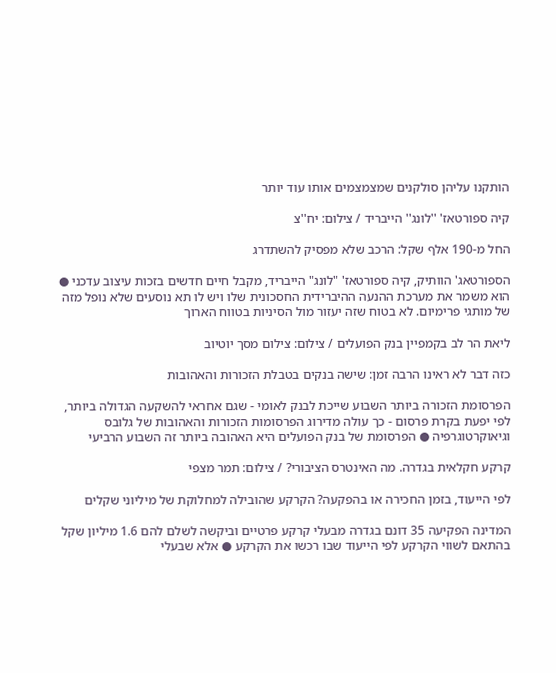הותקנו עליהן סולקנים שמצמצמים אותו עוד יותר

קיה ספורטאז' ''לונג'' הייבריד / צילום: יח''צ

החל מ-190 אלף שקל: הרכב שלא מפסיק להשתדרג

הספורטאג' הוותיק, קיה ספורטאז' "לונג" הייבריד, מקבל חיים חדשים בזכות עיצוב עדכני ● הוא משמר את מערכת ההנעה ההיברידית החסכונית שלו ויש לו תא נוסעים שלא נופל מזה של מותגי פרימיום. לא בטוח שזה יעזור מול הסיניות בטווח הארוך

ליאת הר לב בקמפיין בנק הפועלים / צילום: צילום מסך יוטיוב

כזה דבר לא ראינו הרבה זמן: שישה בנקים בטבלת הזכורות והאהובות

הפרסומת הזכורה ביותר השבוע שייכת לבנק לאומי - שגם אחראי להשקעה הגדולה ביותר, לפי יפעת בקרת פרסום - כך עולה מדירוג הפרסומות הזכורות והאהובות של גלובס וגיאוקרטוגרפיה ● הפרסומת של בנק הפועלים היא האהובה ביותר זה השבוע הרביעי

קרקע חקלאית בגדרה. מה האינטרס הציבורי? / צילום: תמר מצפי

לפי הייעוד, בזמן החכירה או בהפקעה? הקרקע שהובילה למחלוקת של מיליוני שקלים

המדינה הפקיעה 35 דונם בגדרה מבעלי קרקע פרטיים וביקשה לשלם להם 1.6 מיליון שקל בהתאם לשווי הקרקע לפי הייעוד שבו רכשו את הקרקע ● אלא שבעלי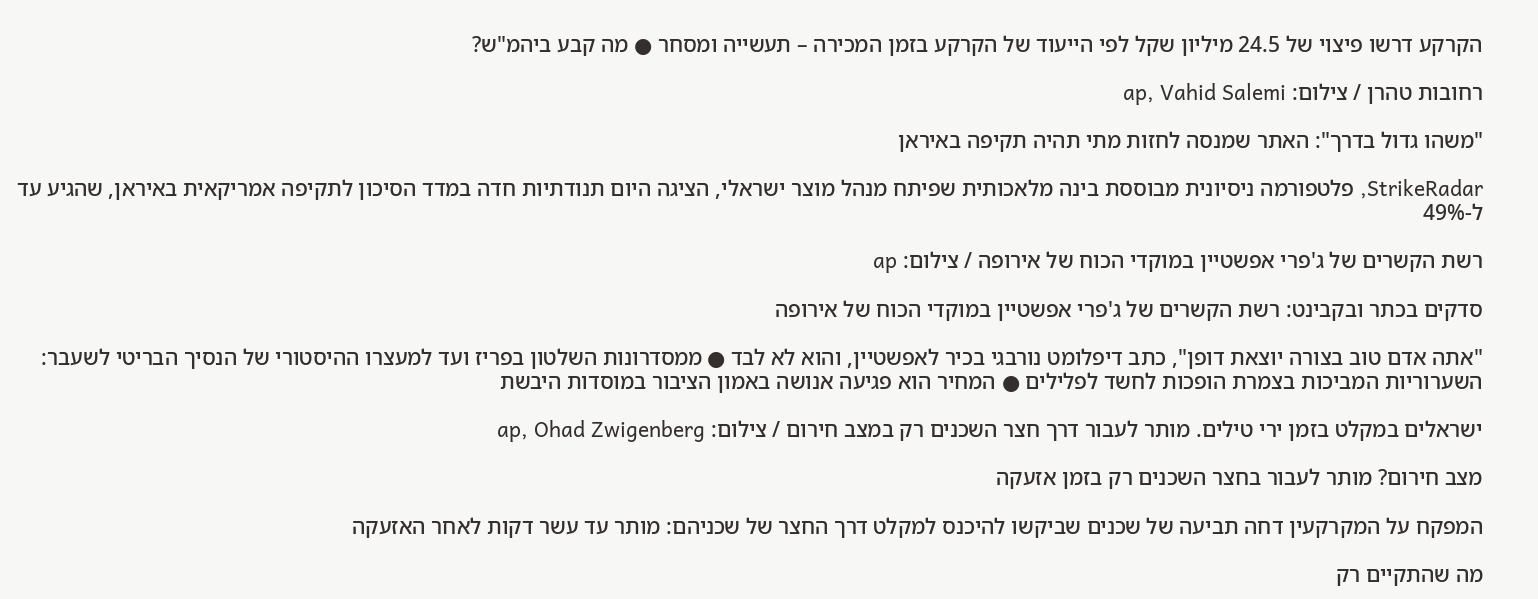הקרקע דרשו פיצוי של 24.5 מיליון שקל לפי הייעוד של הקרקע בזמן המכירה – תעשייה ומסחר ● מה קבע ביהמ"ש?

רחובות טהרן / צילום: ap, Vahid Salemi

"משהו גדול בדרך": האתר שמנסה לחזות מתי תהיה תקיפה באיראן

StrikeRadar, פלטפורמה ניסיונית מבוססת בינה מלאכותית שפיתח מנהל מוצר ישראלי, הציגה היום תנודתיות חדה במדד הסיכון לתקיפה אמריקאית באיראן, שהגיע עד ל-49%

רשת הקשרים של ג'פרי אפשטיין במוקדי הכוח של אירופה / צילום: ap

סדקים בכתר ובקבינט: רשת הקשרים של ג'פרי אפשטיין במוקדי הכוח של אירופה

"אתה אדם טוב בצורה יוצאת דופן", כתב דיפלומט נורבגי בכיר לאפשטיין, והוא לא לבד ● ממסדרונות השלטון בפריז ועד למעצרו ההיסטורי של הנסיך הבריטי לשעבר: השערוריות המביכות בצמרת הופכות לחשד לפלילים ● המחיר הוא פגיעה אנושה באמון הציבור במוסדות היבשת

ישראלים במקלט בזמן ירי טילים. מותר לעבור דרך חצר השכנים רק במצב חירום / צילום: ap, Ohad Zwigenberg

מצב חירום? מותר לעבור בחצר השכנים רק בזמן אזעקה

המפקח על המקרקעין דחה תביעה של שכנים שביקשו להיכנס למקלט דרך החצר של שכניהם: מותר עד עשר דקות לאחר האזעקה

מה שהתקיים רק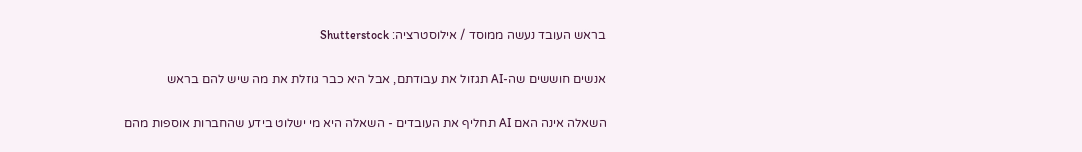בראש העובד נעשה ממוסד / אילוסטרציה: Shutterstock

אנשים חוששים שה-AI תגזול את עבודתם, אבל היא כבר גוזלת את מה שיש להם בראש

השאלה אינה האם AI תחליף את העובדים - השאלה היא מי ישלוט בידע שהחברות אוספות מהם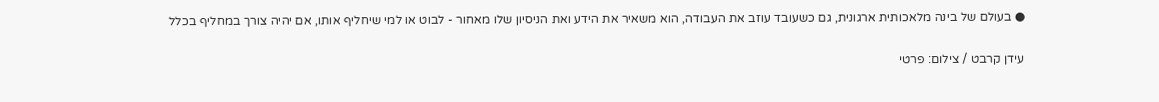● בעולם של בינה מלאכותית ארגונית, גם כשעובד עוזב את העבודה, הוא משאיר את הידע ואת הניסיון שלו מאחור - לבוט או למי שיחליף אותו, אם יהיה צורך במחליף בכלל

עידן קרבט / צילום: פרטי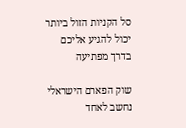סל הקניות הזול ביותר יכול להגיע אליכם בדרך מפתיעה

שוק הפארם הישראלי נחשב לאחד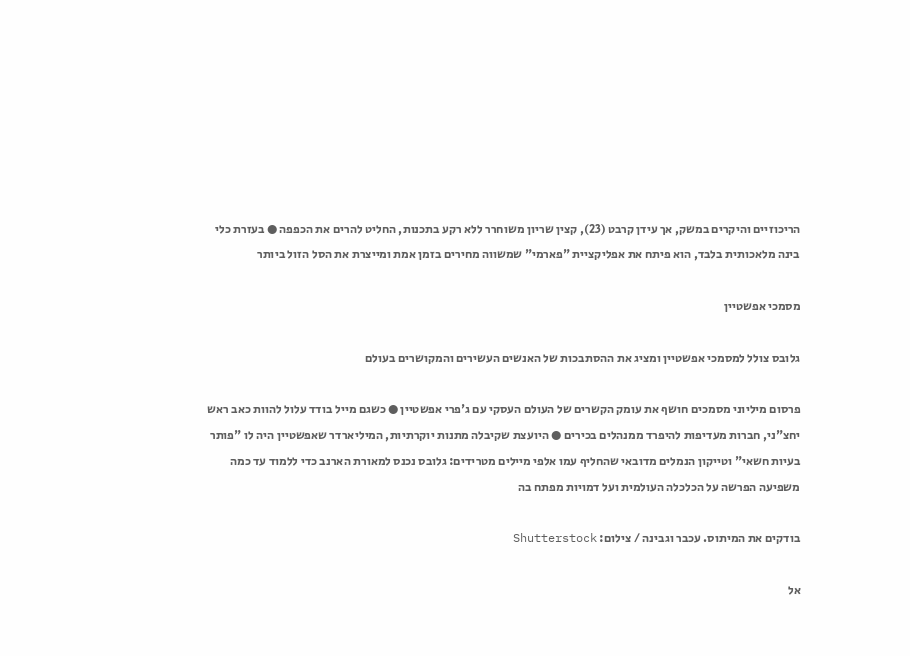הריכוזיים והיקרים במשק, אך עידן קרבט (23), קצין שריון משוחרר ללא רקע בתכנות, החליט להרים את הכפפה ● בעזרת כלי בינה מלאכותית בלבד, הוא פיתח את אפליקציית "פארמי" שמשווה מחירים בזמן אמת ומייצרת את הסל הזול ביותר

מסמכי אפשטיין

גלובס צולל למסמכי אפשטיין ומציג את ההסתבכות של האנשים העשירים והמקושרים בעולם

פרסום מיליוני מסמכים חושף את עומק הקשרים של העולם העסקי עם ג'פרי אפשטיין ● כשגם מייל בודד עלול להוות כאב ראש יחצ"ני, חברות מעדיפות להיפרד ממנהלים בכירים ● היועצת שקיבלה מתנות יוקרתיות, המיליארדר שאפשטיין היה לו "פותר בעיות חשאי" וטייקון הנמלים מדובאי שהחליף עמו אלפי מיילים מטרידים: גלובס נכנס למאורת הארנב כדי ללמוד עד כמה משפיעה הפרשה על הכלכלה העולמית ועל דמויות מפתח בה

בודקים את המיתוס. עכבר וגבינה / צילום: Shutterstock

אל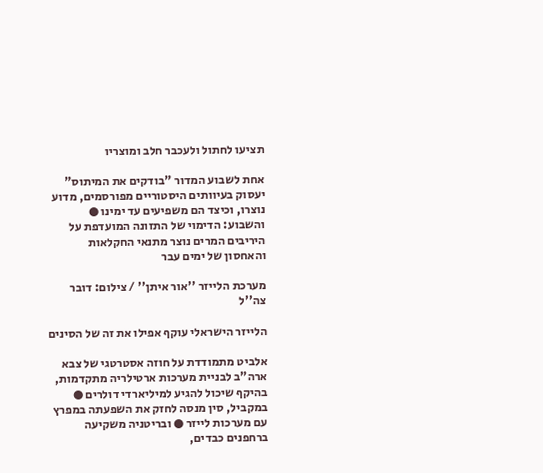תציעו לחתול ולעכבר חלב ומוצריו

אחת לשבוע המדור "בודקים את המיתוס" יעסוק בעיוותים היסטוריים מפורסמים, מדוע נוצרו, וכיצד הם משפיעים עד ימינו ● והשבוע: הדימוי של התזונה המועדפת על היריבים המרים נוצר מתנאי החקלאות והאחסון של ימים עבר

מערכת הלייזר ''אור איתן'' / צילום: דובר צה''ל

הלייזר הישראלי עוקף אפילו את זה של הסינים

אלביט מתמודדת על חוזה אסטרטגי של צבא ארה"ב לבניית מערכות ארטילריה מתקדמות, בהיקף שיכול להגיע למיליארדי דולרים ● במקביל, סין מנסה לחזק את השפעתה במפרץ עם מערכות לייזר ● ובריטניה משקיעה ברחפנים כבדים,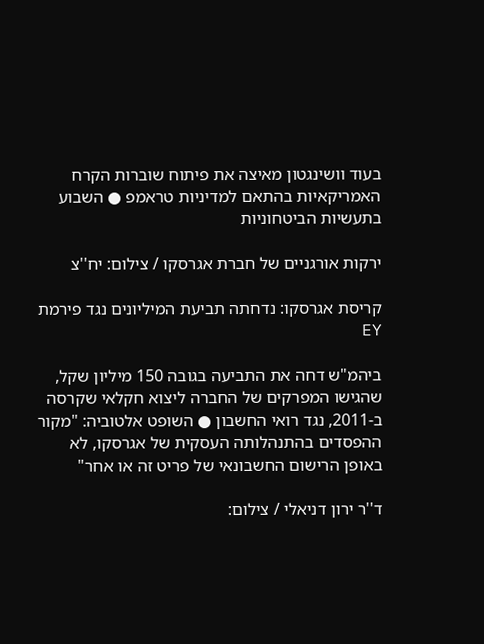בעוד וושינגטון מאיצה את פיתוח שוברות הקרח האמריקאיות בהתאם למדיניות טראמפ ● השבוע בתעשיות הביטחוניות

ירקות אורגניים של חברת אגרסקו / צילום: יח''צ

קריסת אגרסקו: נדחתה תביעת המיליונים נגד פירמת EY

ביהמ"ש דחה את התביעה בגובה 150 מיליון שקל, שהגישו המפרקים של החברה ליצוא חקלאי שקרסה ב-2011, נגד רואי החשבון ● השופט אלטוביה: "מקור ההפסדים בהתנהלותה העסקית של אגרסקו, לא באופן הרישום החשבונאי של פריט זה או אחר"

ד''ר ירון דניאלי / צילום: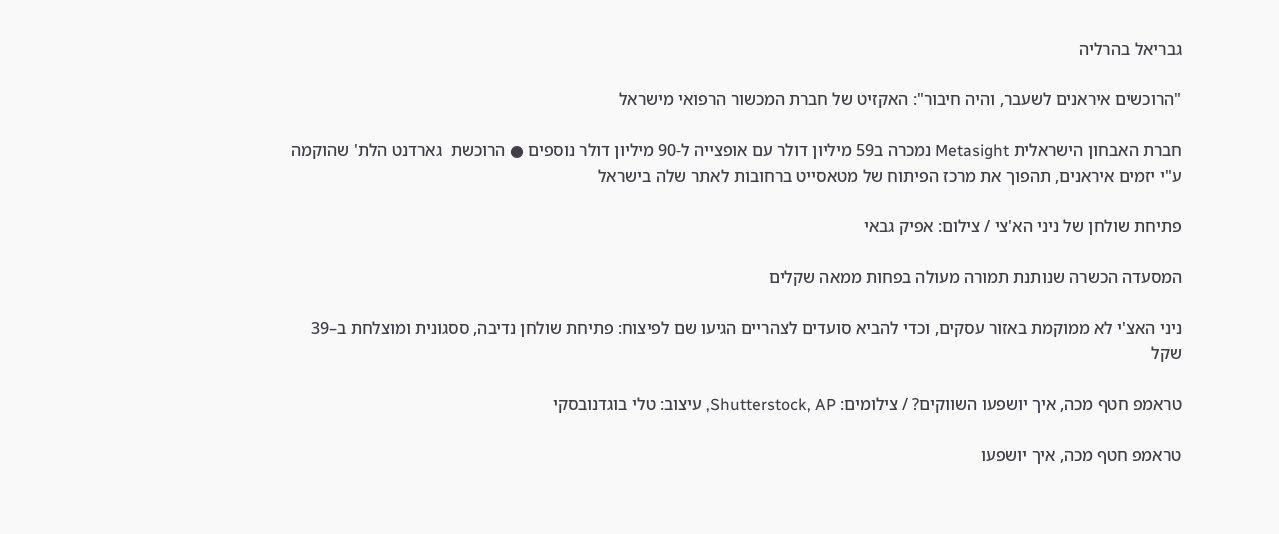גבריאל בהרליה

"הרוכשים איראנים לשעבר, והיה חיבור": האקזיט של חברת המכשור הרפואי מישראל

חברת האבחון הישראלית Metasight נמכרה ב59 מיליון דולר עם אופצייה ל-90 מיליון דולר נוספים ● הרוכשת  גארדנט הלת' שהוקמה ע"י יזמים איראנים, תהפוך את מרכז הפיתוח של מטאסייט ברחובות לאתר שלה בישראל

פתיחת שולחן של ניני הא'צי / צילום: אפיק גבאי

המסעדה הכשרה שנותנת תמורה מעולה בפחות ממאה שקלים

ניני האצ'י לא ממוקמת באזור עסקים, וכדי להביא סועדים לצהריים הגיעו שם לפיצוח: פתיחת שולחן נדיבה, ססגונית ומוצלחת ב–39 שקל

טראמפ חטף מכה, איך יושפעו השווקים? / צילומים: Shutterstock, AP, עיצוב: טלי בוגדנובסקי

טראמפ חטף מכה, איך יושפעו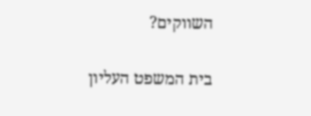השווקים?

בית המשפט העליון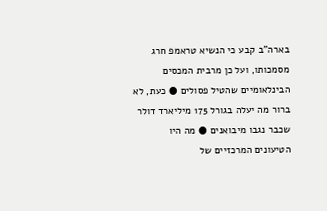בארה"ב קבע כי הנשיא טראמפ חרג מסמכותו, ועל כן מרבית המכסים הבינלאומיים שהטיל פסולים ● כעת, לא ברור מה יעלה בגורל 175 מיליארד דולר שכבר נגבו מיבואנים ● מה היו הטיעונים המרכזיים של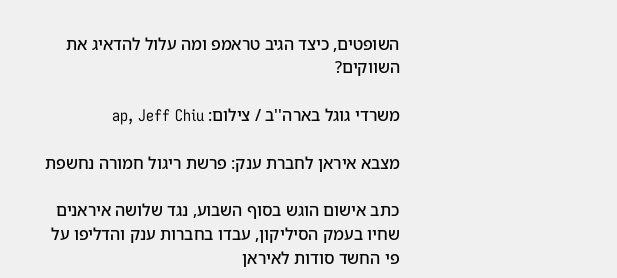השופטים, כיצד הגיב טראמפ ומה עלול להדאיג את השווקים?

משרדי גוגל בארה''ב / צילום: ap, Jeff Chiu

מצבא איראן לחברת ענק: פרשת ריגול חמורה נחשפת

כתב אישום הוגש בסוף השבוע, נגד שלושה איראנים שחיו בעמק הסיליקון, עבדו בחברות ענק והדליפו על פי החשד סודות לאיראן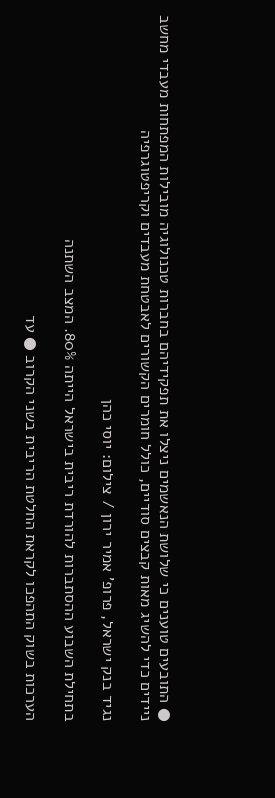● התובעים טוענים כי שלושת הנאשמים ניצלו את תפקידיהם בחברות טכנולוגיה מובילות המפתחות מעבדי מחשב ניידים כדי להשיג מאות קבצים סודיים, כולל חומרים הקשורים לאבטחת מעבדים וקריפטוגרפיה

נגיד בנק ישראל, פרופ' אמיר ירון / צילום: יוסי כהן

בתחילת השבוע ההסתברות להורדת ריבית בישראל הייתה 80%. המצב השתנה

הערכות בשוק התהפכו לקראת החלטת הריבית בשני הקרוב ● עד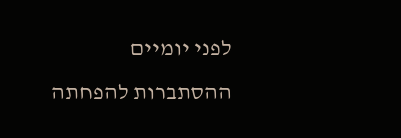לפני יומיים ההסתברות להפחתה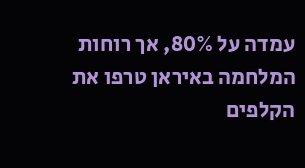עמדה על 80%, אך רוחות המלחמה באיראן טרפו את הקלפים